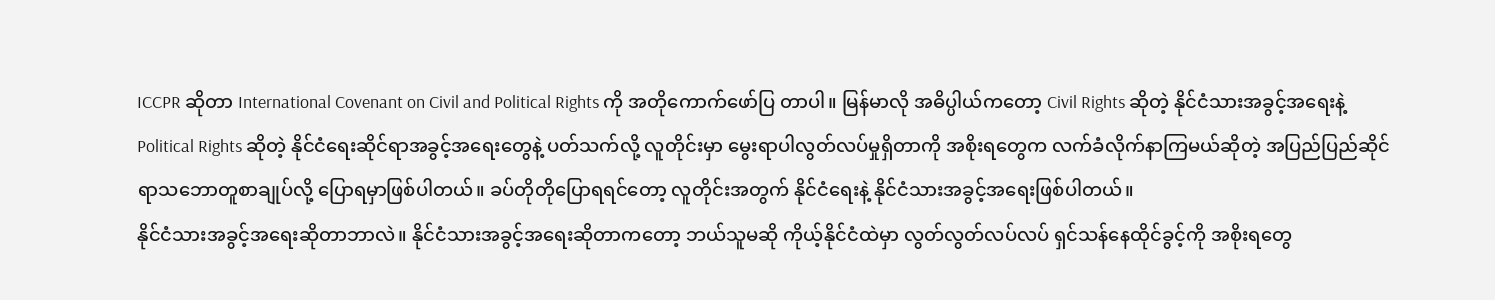ICCPR ဆိုတာ International Covenant on Civil and Political Rights ကို အတိုကောက်ဖော်ပြ တာပါ။ မြန်မာလို အဓိပ္ပါယ်ကတော့ Civil Rights ဆိုတဲ့ နိုင်ငံသားအခွင့်အရေးနဲ့ Political Rights ဆိုတဲ့ နိုင်ငံရေးဆိုင်ရာအခွင့်အရေးတွေနဲ့ ပတ်သက်လို့ လူတိုင်းမှာ မွေးရာပါလွတ်လပ်မှုရှိတာကို အစိုးရတွေက လက်ခံလိုက်နာကြမယ်ဆိုတဲ့ အပြည်ပြည်ဆိုင်ရာသဘောတူစာချုပ်လို့ ပြောရမှာဖြစ်ပါတယ်။ ခပ်တိုတိုပြောရရင်တော့ လူတိုင်းအတွက် နိုင်ငံရေးနဲ့ နိုင်ငံသားအခွင့်အရေးဖြစ်ပါတယ်။
နိုင်ငံသားအခွင့်အရေးဆိုတာဘာလဲ။ နိုင်ငံသားအခွင့်အရေးဆိုတာကတော့ ဘယ်သူမဆို ကိုယ့်နိုင်ငံထဲမှာ လွတ်လွတ်လပ်လပ် ရှင်သန်နေထိုင်ခွင့်ကို အစိုးရတွေ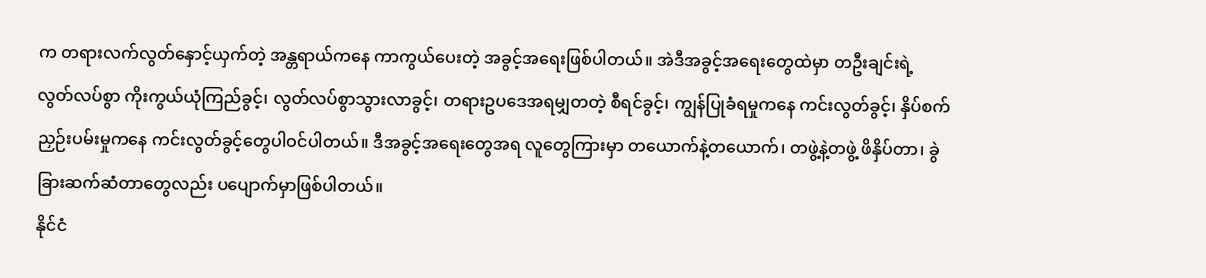က တရားလက်လွတ်နှောင့်ယှက်တဲ့ အန္တရာယ်ကနေ ကာကွယ်ပေးတဲ့ အခွင့်အရေးဖြစ်ပါတယ်။ အဲဒီအခွင့်အရေးတွေထဲမှာ တဦးချင်းရဲ့ လွတ်လပ်စွာ ကိုးကွယ်ယုံကြည်ခွင့်၊ လွတ်လပ်စွာသွားလာခွင့်၊ တရားဥပဒေအရမျှတတဲ့ စီရင်ခွင့်၊ ကျွန်ပြုခံရမှုကနေ ကင်းလွတ်ခွင့်၊ နှိပ်စက်ညှဉ်းပမ်းမှုကနေ ကင်းလွတ်ခွင့်တွေပါဝင်ပါတယ်။ ဒီအခွင့်အရေးတွေအရ လူတွေကြားမှာ တယောက်နဲ့တယောက်၊ တဖွဲ့နဲ့တဖွဲ့ ဖိနှိပ်တာ၊ ခွဲခြားဆက်ဆံတာတွေလည်း ပပျောက်မှာဖြစ်ပါတယ်။
နိုင်ငံ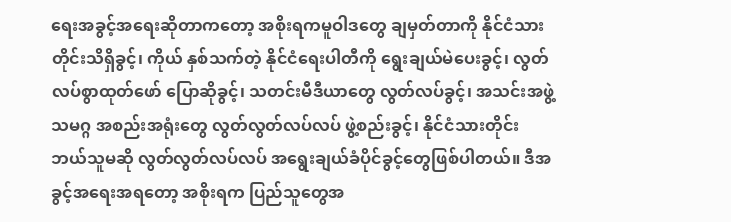ရေးအခွင့်အရေးဆိုတာကတော့ အစိုးရကမူဝါဒတွေ ချမှတ်တာကို နိုင်ငံသားတိုင်းသိရှိခွင့်၊ ကိုယ် နှစ်သက်တဲ့ နိုင်ငံရေးပါတီကို ရွေးချယ်မဲပေးခွင့်၊ လွတ်လပ်စွာထုတ်ဖော် ပြောဆိုခွင့်၊ သတင်းမီဒီယာတွေ လွတ်လပ်ခွင့်၊ အသင်းအဖွဲ့ သမဂ္ဂ အစည်းအရုံးတွေ လွတ်လွတ်လပ်လပ် ဖွဲ့စည်းခွင့်၊ နိုင်ငံသားတိုင်း ဘယ်သူမဆို လွတ်လွတ်လပ်လပ် အရွေးချယ်ခံပိုင်ခွင့်တွေဖြစ်ပါတယ်။ ဒီအခွင့်အရေးအရတော့ အစိုးရက ပြည်သူတွေအ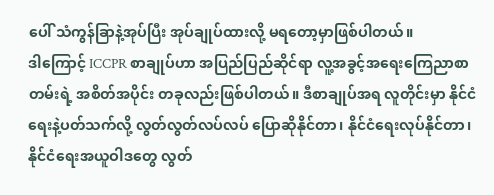ပေါ် သံကွန်ခြာနဲ့အုပ်ပြီး အုပ်ချုပ်ထားလို့ မရတော့မှာဖြစ်ပါတယ်။
ဒါကြောင့် ICCPR စာချုပ်ဟာ အပြည်ပြည်ဆိုင်ရာ လူ့အခွင့်အရေးကြေညာစာတမ်းရဲ့ အစိတ်အပိုင်း တခုလည်းဖြစ်ပါတယ်။ ဒီစာချုပ်အရ လူတိုင်းမှာ နိုင်ငံရေးနဲ့ပတ်သက်လို့ လွတ်လွတ်လပ်လပ် ပြောဆိုနိုင်တာ၊ နိုင်ငံရေးလုပ်နိုင်တာ၊ နိုင်ငံရေးအယူဝါဒတွေ လွတ်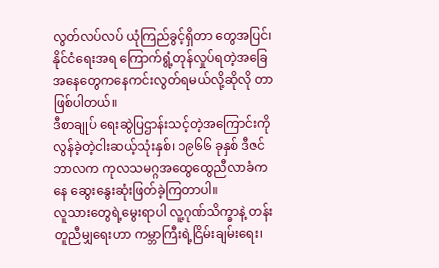လွတ်လပ်လပ် ယုံကြည်ခွင့်ရှိတာ တွေအပြင်၊ နိုင်ငံရေးအရ ကြောက်ရွံ့တုန်လှုပ်ရတဲ့အခြေအနေတွေကနေကင်းလွတ်ရမယ်လို့ဆိုလို တာဖြစ်ပါတယ်။
ဒီစာချုပ် ရေးဆွဲပြဌာန်းသင့်တဲ့အကြောင်းကို လွန်ခဲ့တဲ့ငါးဆယ့်သုံးနှစ်၊ ၁၉၆၆ ခုနှစ် ဒီဇင်ဘာလက ကုလသမဂ္ဂအထွေထွေညီလာခံကနေ ဆွေးနွေးဆုံးဖြတ်ခဲ့ကြတာပါ။
လူသားတွေရဲ့မွေးရာပါ လူ့ဂုဏ်သိက္ခာနဲ့ တန်းတူညီမျှရေးဟာ ကမ္ဘာကြီးရဲ့ငြိမ်းချမ်းရေး၊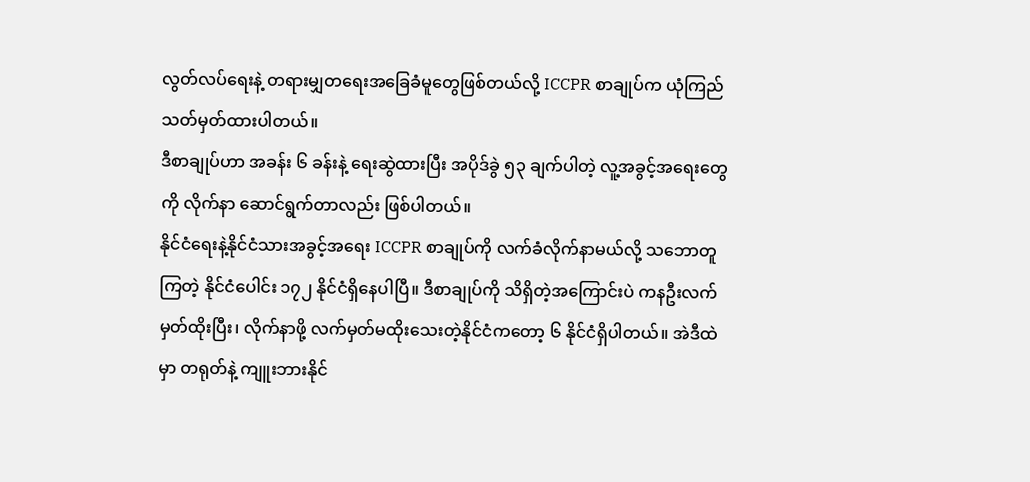လွတ်လပ်ရေးနဲ့ တရားမျှတရေးအခြေခံမူတွေဖြစ်တယ်လို့ ICCPR စာချုပ်က ယုံကြည်သတ်မှတ်ထားပါတယ်။
ဒီစာချုပ်ဟာ အခန်း ၆ ခန်းနဲ့ ရေးဆွဲထားပြီး အပိုဒ်ခွဲ ၅၃ ချက်ပါတဲ့ လူ့အခွင့်အရေးတွေကို လိုက်နာ ဆောင်ရွက်တာလည်း ဖြစ်ပါတယ်။
နိုင်ငံရေးနဲ့နိုင်ငံသားအခွင့်အရေး ICCPR စာချုပ်ကို လက်ခံလိုက်နာမယ်လို့ သဘောတူကြတဲ့ နိုင်ငံပေါင်း ၁၇၂ နိုင်ငံရှိနေပါပြီ။ ဒီစာချုပ်ကို သိရှိတဲ့အကြောင်းပဲ ကနဦးလက်မှတ်ထိုးပြီး၊ လိုက်နာဖို့ လက်မှတ်မထိုးသေးတဲ့နိုင်ငံကတော့ ၆ နိုင်ငံရှိပါတယ်။ အဲဒီထဲမှာ တရုတ်နဲ့ ကျူးဘားနိုင်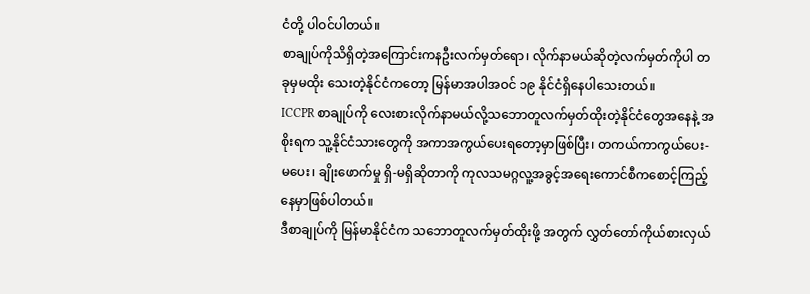ငံတို့ ပါဝင်ပါတယ်။
စာချုပ်ကိုသိရှိတဲ့အကြောင်းကနဦးလက်မှတ်ရော၊ လိုက်နာမယ်ဆိုတဲ့လက်မှတ်ကိုပါ တခုမှမထိုး သေးတဲ့နိုင်ငံကတော့ မြန်မာအပါအဝင် ၁၉ နိုင်ငံရှိနေပါသေးတယ်။
ICCPR စာချုပ်ကို လေးစားလိုက်နာမယ်လို့သဘောတူလက်မှတ်ထိုးတဲ့နိုင်ငံတွေအနေနဲ့ အစိုးရက သူ့နိုင်ငံသားတွေကို အကာအကွယ်ပေးရတော့မှာဖြစ်ပြီး၊ တကယ်ကာကွယ်ပေး-မပေး၊ ချိုးဖောက်မှု ရှိ-မရှိဆိုတာကို ကုလသမဂ္ဂလူ့အခွင့်အရေးကောင်စီကစောင့်ကြည့်နေမှာဖြစ်ပါတယ်။
ဒီစာချုပ်ကို မြန်မာနိုင်ငံက သဘောတူလက်မှတ်ထိုးဖို့ အတွက် လွှတ်တော်ကိုယ်စားလှယ်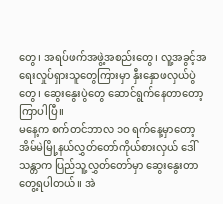တွေ၊ အရပ်ဖက်အဖွဲ့အစည်းတွေ၊ လူ့အခွင့်အရေးလှုပ်ရှားသူတွေကြားမှာ နှီးနှောဖလှယ်ပွဲတွေ၊ ဆွေးနွေးပွဲတွေ ဆောင်ရွက်နေတာတော့ကြာပါပြီ။
မနေ့က စက်တင်ဘာလ ၁ဝ ရက်နေ့မှာတော့ အိမ်မဲမြို့နယ်လွှတ်တော်ကိုယ်စားလှယ် ဒေါ်သန္တာက ပြည်သူ့လွှတ်တော်မှာ ဆွေးနွေးတာတွေ့ရပါတယ်။ အဲ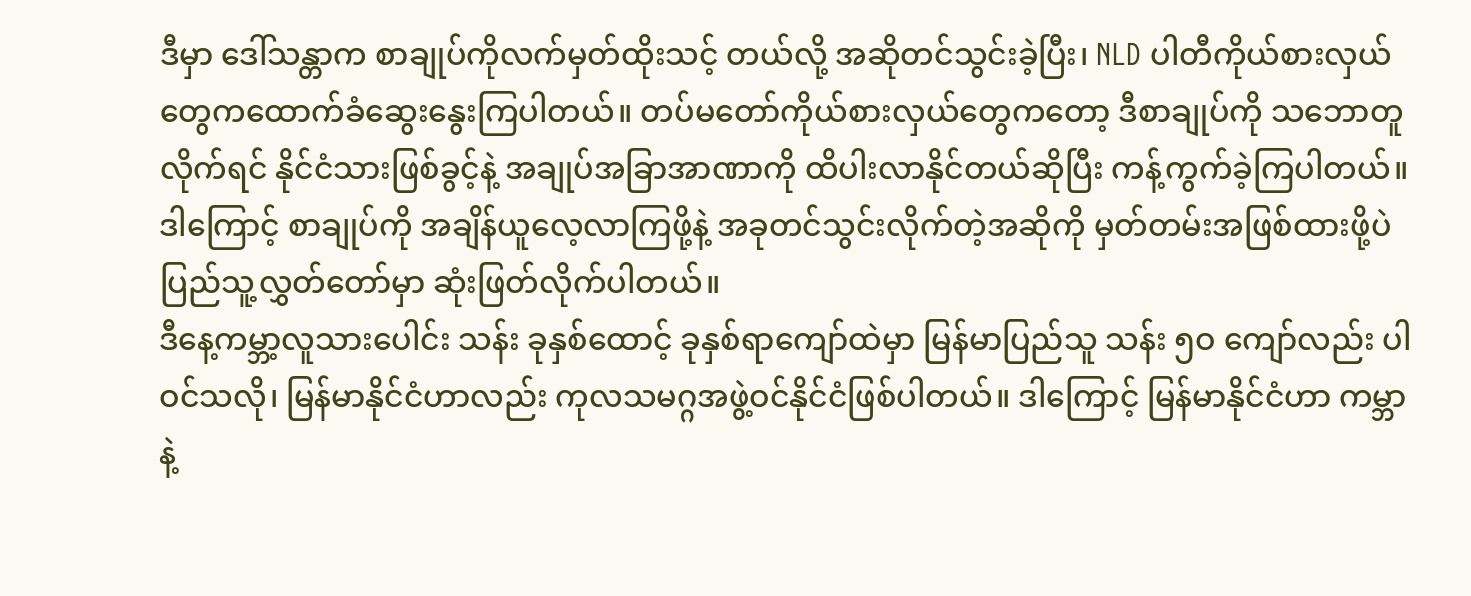ဒီမှာ ဒေါ်သန္တာက စာချုပ်ကိုလက်မှတ်ထိုးသင့် တယ်လို့ အဆိုတင်သွင်းခဲ့ပြီး၊ NLD ပါတီကိုယ်စားလှယ်တွေကထောက်ခံဆွေးနွေးကြပါတယ်။ တပ်မတော်ကိုယ်စားလှယ်တွေကတော့ ဒီစာချုပ်ကို သဘောတူလိုက်ရင် နိုင်ငံသားဖြစ်ခွင့်နဲ့ အချုပ်အခြာအာဏာကို ထိပါးလာနိုင်တယ်ဆိုပြီး ကန့်ကွက်ခဲ့ကြပါတယ်။
ဒါကြောင့် စာချုပ်ကို အချိန်ယူလေ့လာကြဖို့နဲ့ အခုတင်သွင်းလိုက်တဲ့အဆိုကို မှတ်တမ်းအဖြစ်ထားဖို့ပဲ ပြည်သူ့လွှတ်တော်မှာ ဆုံးဖြတ်လိုက်ပါတယ်။
ဒီနေ့ကမ္ဘာ့လူသားပေါင်း သန်း ခုနှစ်ထောင့် ခုနှစ်ရာကျော်ထဲမှာ မြန်မာပြည်သူ သန်း ၅ဝ ကျော်လည်း ပါဝင်သလို၊ မြန်မာနိုင်ငံဟာလည်း ကုလသမဂ္ဂအဖွဲ့ဝင်နိုင်ငံဖြစ်ပါတယ်။ ဒါကြောင့် မြန်မာနိုင်ငံဟာ ကမ္ဘာနဲ့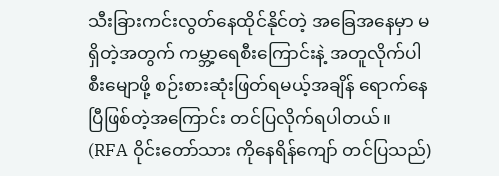သီးခြားကင်းလွတ်နေထိုင်နိုင်တဲ့ အခြေအနေမှာ မရှိတဲ့အတွက် ကမ္ဘာ့ရေစီးကြောင်းနဲ့ အတူလိုက်ပါ စီးမျောဖို့ စဉ်းစားဆုံးဖြတ်ရမယ့်အချိန် ရောက်နေပြီဖြစ်တဲ့အကြောင်း တင်ပြလိုက်ရပါတယ်။
(RFA ဝိုင်းတော်သား ကိုနေရိန်ကျော် တင်ပြသည်)